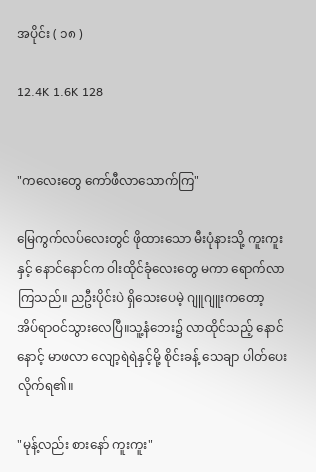အပိုင်း ( ၁၈ )

12.4K 1.6K 128


"ကလေးတွေ ကော်ဖီလာသောက်ကြ"

မြေကွက်လပ်လေးတွင် ဖိုထားသော မီးပုံနားသို့ ကူးကူးနှင့် နောင်နောင်က ဝါးထိုင်ခုံလေးတွေ မကာ ရောက်လာကြသည်။ ညဦးပိုင်းပဲ ရှိသေးပေမဲ့ ဂျူဂျူးကတော့ အိပ်ရာဝင်သွားလေပြီ။သူ့နံဘေး၌ လာထိုင်သည့် နောင်နောင့် မာဖလာ လျော့ရဲရဲနှင့်မို့ စိုင်းခန့် သေချာ ပါတ်ပေးလိုက်ရ၏။

"မုန့်လည်း စားနော် ကူးကူး"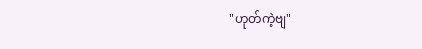"ဟုတ်ကဲ့ဗျ"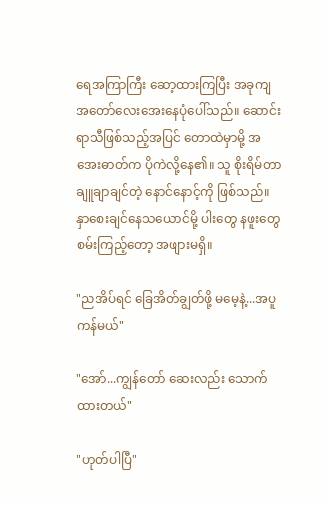ရေအကြာကြီး ဆော့ထားကြပြီး အခုကျ အတော်လေးအေးနေပုံပေါ်သည်။ ဆောင်းရာသီဖြစ်သည့်အပြင် တောထဲမှာမို့ အအေးဓာတ်က ပိုကဲလို့နေ၏။ သူ စိုးရိမ်တာ ချူချာချင်တဲ့ နောင်နောင့်ကို ဖြစ်သည်။နှာစေးချင်နေသယောင်မို့ ပါးတွေ နဖူးတွေ စမ်းကြည့်တော့ အဖျားမရှိ။

"ညအိပ်ရင် ခြေအိတ်ချွတ်ဖို့ မမေ့နဲ့...အပူကန်မယ်"

"အော်...ကျွန်တော် ဆေးလည်း သောက်ထားတယ်"

"ဟုတ်ပါပြီ"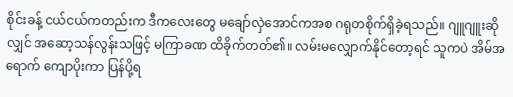စိုင်းခန့် ငယ်ငယ်ကတည်းက ဒီကလေးတွေ မချော်လှဲအောင်ကအစ ဂရုတစိုက်ရှိခဲ့ရသည်။ ဂျူဂျူးဆိုလျှင် အဆော့သန်လွန်းသဖြင့် မကြာခဏ ထိခိုက်တတ်၏။ လမ်းမလျှောက်နိုင်တော့ရင် သူကပဲ အိမ်အရောက် ကျောပိုးကာ ပြန်ပို့ရ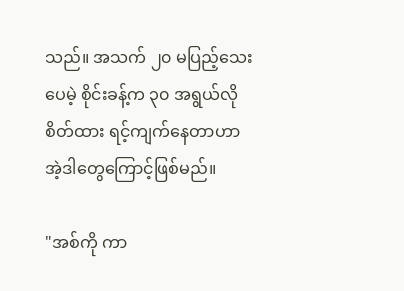သည်။ အသက် ၂၀ မပြည့်သေးပေမဲ့ စိုင်းခန့်က ၃၀ အရွယ်လို စိတ်ထား ရင့်ကျက်နေတာဟာ အဲ့ဒါတွေကြောင့်ဖြစ်မည်။

"အစ်ကို ကာ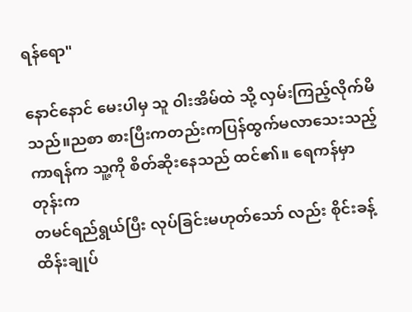ရန်ရော"

နောင်နောင် မေးပါမှ သူ ဝါးအိမ်ထဲ သို့ လှမ်းကြည့်လိုက်မိသည်။ညစာ စားပြီးကတည်းကပြန်ထွက်မလာသေးသည့် ကာရန်က သူ့ကို စိတ်ဆိုးနေသည် ထင်၏။ ရေကန်မှာတုန်းက
တမင်ရည်ရွယ်ပြီး လုပ်ခြင်းမဟုတ်သော် လည်း စိုင်းခန့် ထိန်းချုပ်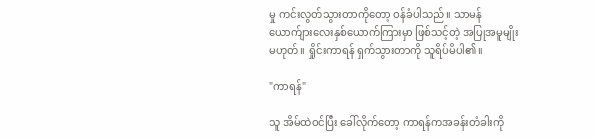မှု ကင်းလွတ်သွားတာကိုတော့ ဝန်ခံပါသည်။ သာမန် ယောက်ျားလေးနှစ်ယောက်ကြားမှာ ဖြစ်သင့်တဲ့ အပြုအမူမျိုး မဟုတ်။ ရှိုင်းကာရန် ရှက်သွားတာကို သူရိပ်မိပါ၏။

"ကာရန်"

သူ အိမ်ထဲဝင်ပြီး ခေါ်လိုက်တော့ ကာရန်ကအခန်းတံခါးကို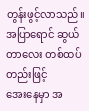တွန်းဖွင့်လာသည်။ အပြာရောင် ဆွယ်တာလေး တစ်ထပ်တည်းဖြင့်
အေးနေမှာ အ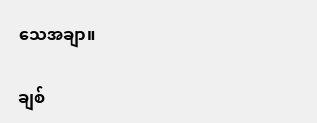သေအချာ။

ချစ်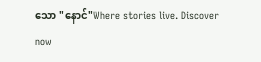သော "နောင်"Where stories live. Discover now